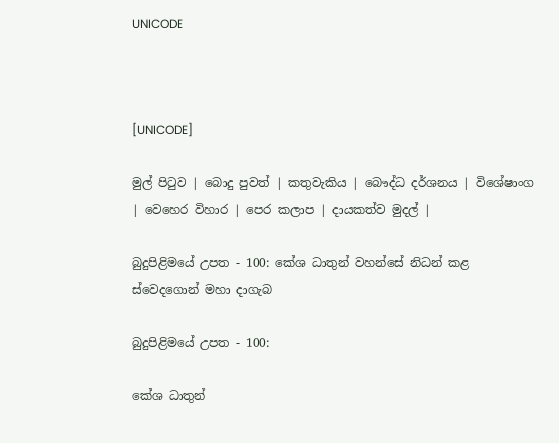UNICODE



[UNICODE]

මුල් පිටුව | බොදු පුවත් | කතුවැකිය | බෞද්ධ දර්ශනය | විශේෂාංග | වෙහෙර විහාර | පෙර කලාප | දායකත්ව මුදල් |

බුදුපිළිමයේ උපත - 100: කේශ ධාතුන් වහන්සේ නිධන් කළ ස්වෙදගොන් මහා දාගැබ

බුදුපිළිමයේ උපත - 100:

කේශ ධාතුන්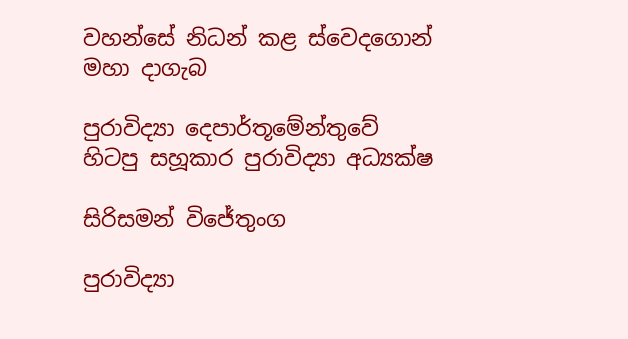වහන්සේ නිධන් කළ ස්වෙදගොන් මහා දාගැබ

පුරාවිද්‍යා දෙපාර්තූමේන්තුවේ
හිටපු සහූකාර පුරාවිද්‍යා අධ්‍යක්ෂ

සිරිසමන් විජේතුංග

පුරාවිද්‍යා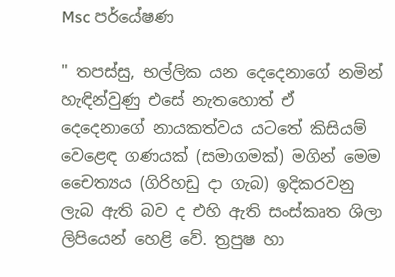Msc පර්යේෂණ

" තපස්සු, භල්ලික යන දෙදෙනාගේ නමින් හැඳින්වුණු එසේ නැතහොත් ඒ දෙදෙනාගේ නායකත්වය යටතේ කිසියම් වෙළෙඳ ගණයක් (සමාගමක්) මගින් මෙම චෛත්‍යය (ගිරිහඩු දා ගැබ) ඉදිකරවනු ලැබ ඇති බව ද එහි ඇති සංස්කෘත ශිලා ලිපියෙන් හෙළි වේ. ත්‍රපුෂ හා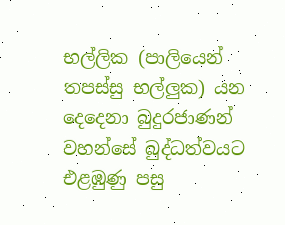භල්ලික (පාලියෙන් තපස්සු භල්ලුක) යන දෙදෙනා බුදුරජාණන් වහන්සේ බුද්ධත්වයට එළඹුණු පසු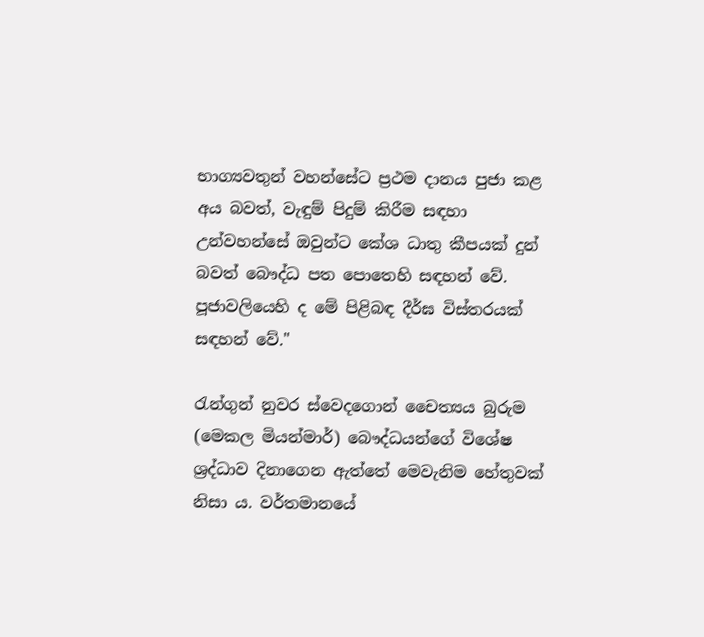භාග්‍යවතුන් වහන්සේට ප්‍රථම දානය පුජා කළ අය බවත්, වැඳුම් පිදුම් කිරීම සඳහා උන්වහන්සේ ඔවුන්ට කේශ ධාතු කීපයක් දුන් බවත් බෞද්ධ පත පොතෙහි සඳහන් වේ. පූජාවලියෙහි ද මේ පිළිබඳ දීර්ඝ විස්තරයක් සඳහන් වේ."

රැන්ගුන් නුවර ස්වෙදගොන් චෛත්‍යය බුරුම (මෙකල මියන්මාර්) බෞද්ධයන්ගේ විශේෂ ශ්‍රද්ධාව දිනාගෙන ඇත්තේ මෙවැනිම හේතුවක් නිසා ය. වර්තමානයේ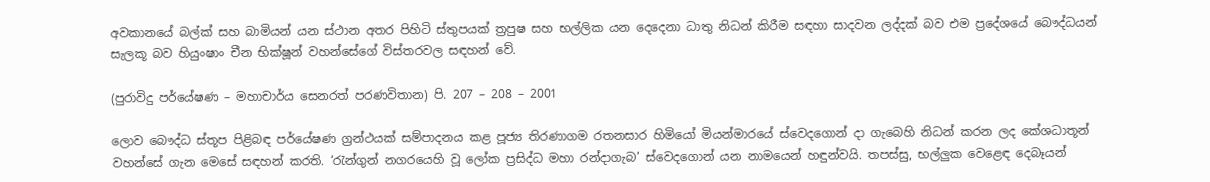අවකානයේ බල්ක් සහ බාමියන් යන ස්ථාන අතර පිහිටි ස්තුපයක් ත්‍රපුෂ සහ භල්ලික යන දෙදෙනා ධාතු නිධන් කිරීම සඳහා සාදවන ලද්දක් බව එම ප්‍රදේශයේ බෞද්ධයන් සැලකූ බව හියුංෂාං චීන භික්ෂූන් වහන්සේගේ විස්තරවල සඳහන් වේ.

(පුරාවිදු පර්යේෂණ – මහාචාර්ය සෙනරත් පරණවිතාන) පි. 207 – 208 – 2001

ලොව බෞද්ධ ස්තූප පිළිබඳ පර්යේෂණ ග්‍රන්ථයක් සම්පාදනය කළ පූජ්‍ය තිරණාගම රතනසාර හිමියෝ මියන්මාරයේ ස්වෙදගොන් දා ගැබෙහි නිධන් කරන ලද කේශධාතූන් වහන්සේ ගැන මෙසේ සඳහන් කරති. ‘රැන්ගුන් නගරයෙහි වූ ලෝක ප්‍රසිද්ධ මහා රන්දාගැබ’ ස්වෙදගොන් යන නාමයෙන් හඳුන්වයි. තපස්සු, භල්ලුක වෙළෙඳ දෙබෑයන්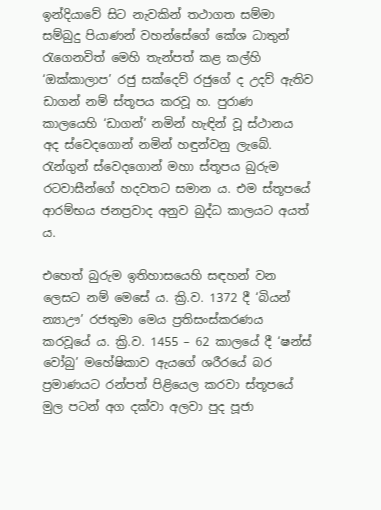ඉන්දියාවේ සිට නැවකින් තථාගත සම්මා සම්බුදු පියාණන් වහන්සේගේ කේශ ධාතුන් රැගෙනවිත් මෙහි තැන්පත් කළ කල්හි ‘ඔක්කාලාප’ රජු සක්දෙව් රජුගේ ද උදව් ඇතිව ඩාගන් නම් ස්තූපය කරවූ හ. පුරාණ කාලයෙහි ‘ඩාගන්’ නමින් හැඳින් වූ ස්ථානය අද ස්වෙදගොන් නමින් හඳුන්වනු ලැබේ. රැන්ගුන් ස්වෙදගොන් මහා ස්තූපය බුරුම රටවාසීන්ගේ හදවතට සමාන ය. එම ස්තූපයේ ආරම්භය ජනප්‍රවාද අනුව බුද්ධ කාලයට අයත් ය.

එහෙත් බුරුම ඉතිහාසයෙහි සඳහන් වන ලෙසට නම් මෙසේ ය. ක්‍රි.ව. 1372 දී ‘බියන් න්‍යාඌ’ රජතුමා මෙය ප්‍රතිසංස්කරණය කරවූයේ ය. ක්‍රි.ව. 1455 – 62 කාලයේ දී ‘ෂන්ස් වෝබු’ මහේෂිකාව ඇයගේ ශරීරයේ බර ප්‍රමාණයට රන්පත් පිළියෙල කරවා ස්තූපයේ මුල පටන් අග දක්වා අලවා පුද පූජා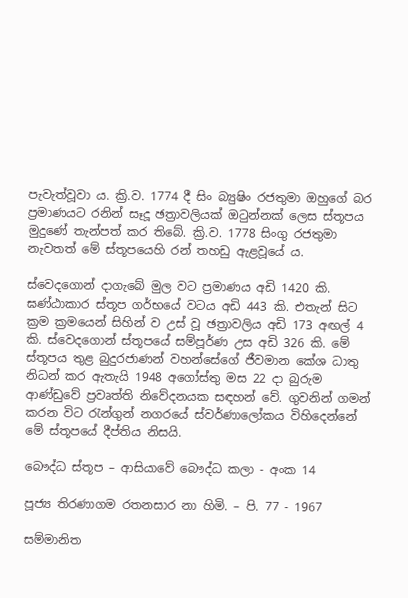පැවැත්වූවා ය. ක්‍රි.ව. 1774 දී සිං බ්‍යුෂිං රජතුමා ඔහුගේ බර ප්‍රමාණයට රනින් සෑදූ ඡත්‍රාවලියක් ඔටුන්නක් ලෙස ස්තූපය මුදුණේ තැන්පත් කර තිබේ. ක්‍රි.ව. 1778 සිංගු රජතුමා නැවතත් මේ ස්තූපයෙහි රන් තහඩු ඇළවූයේ ය.

ස්වෙදගොන් දාගැබේ මුල වට ප්‍රමාණය අඩි 1420 කි. ඝණ්ඨාකාර ස්තූප ගර්භයේ වටය අඩි 443 කි. එතැන් සිට ක්‍රම ක්‍රමයෙන් සිහින් ව උස් වූ ඡත්‍රාවලිය අඩි 173 අඟල් 4 කි. ස්වෙදගොන් ස්තූපයේ සම්පූර්ණ උස අඩි 326 කි. මේ ස්තූපය තුළ බුදුරජාණන් වහන්සේගේ ජීවමාන කේශ ධාතු නිධන් කර ඇතැයි 1948 අගෝස්තු මස 22 දා බුරුම ආණ්ඩුවේ ප්‍රවෘත්ති නිවේදනයක සඳහන් වේ. ගුවනින් ගමන් කරන විට රැන්ගුන් නගරයේ ස්වර්ණාලෝකය විහිදෙන්නේ මේ ස්තූපයේ දීප්තිය නිසයි.

බෞද්ධ ස්තූප – ආසියාවේ බෞද්ධ කලා - අංක 14

පූජ්‍ය තිරණාගම රතනසාර නා හිමි. – පි. 77 - 1967

සම්මානිත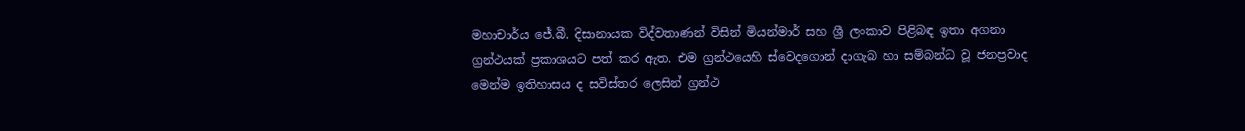මහාචාර්ය ජේ.බී. දිසානායක විද්වතාණන් විසින් මියන්මාර් සහ ශ්‍රී ලංකාව පිළිබඳ ඉතා අගනා ග්‍රන්ථයක් ප්‍රකාශයට පත් කර ඇත. එම ග්‍රන්ථයෙහි ස්වෙදගොන් දාගැබ හා සම්බන්ධ වූ ජනප්‍රවාද මෙන්ම ඉතිහාසය ද සවිස්තර ලෙසින් ග්‍රන්ථ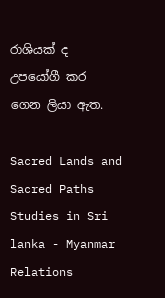රාශියක් ද උපයෝගී කර ගෙන ලියා ඇත.

Sacred Lands and Sacred Paths Studies in Sri lanka - Myanmar Relations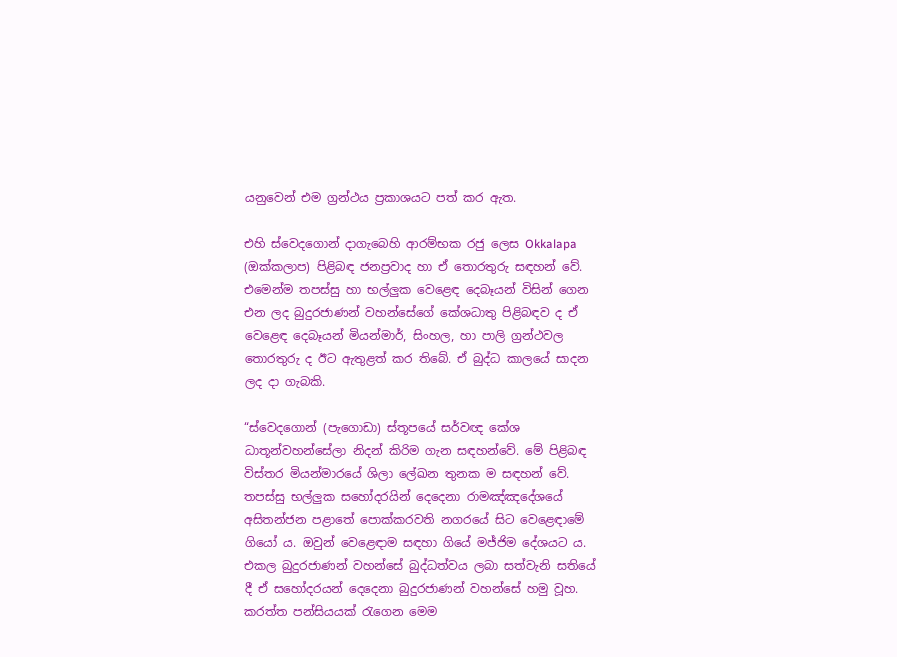යනුවෙන් එම ග්‍රන්ථය ප්‍රකාශයට පත් කර ඇත.

එහි ස්වෙදගොන් දාගැබෙහි ආරම්භක රජු ලෙස Okkalapa (ඔක්කලාප) පිළිබඳ ජනප්‍රවාද හා ඒ තොරතුරු සඳහන් වේ. එමෙන්ම තපස්සු හා භල්ලුක වෙළෙඳ දෙබෑයන් විසින් ගෙන එන ලද බුදුරජාණන් වහන්සේගේ කේශධාතු පිළිබඳව ද ඒ වෙළෙඳ දෙබෑයන් මියන්මාර්, සිංහල, හා පාලි ග්‍රන්ථවල තොරතුරු ද ඊට ඇතුළත් කර තිබේ. ඒ බුද්ධ කාලයේ සාදන ලද දා ගැබකි.

“ස්වෙදගොන් (පැගොඩා) ස්තූපයේ සර්වඥ කේශ ධාතූන්වහන්සේලා නිදන් කිරිම ගැන සඳහන්වේ. මේ පිළිබඳ විස්තර මියන්මාරයේ ශිලා ලේඛන තුනක ම සඳහන් වේ. තපස්සු භල්ලුක සහෝදරයින් දෙදෙනා රාමඤ්ඤදේශයේ අසිතන්ජන පළාතේ පොක්කරවති නගරයේ සිට වෙළෙඳාමේ ගියෝ ය. ඔවුන් වෙළෙඳාම සඳහා ගියේ මජ්ජිම දේශයට ය. එකල බුදුරජාණන් වහන්සේ බුද්ධත්වය ලබා සත්වැනි සතියේ දී ඒ සහෝදරයන් දෙදෙනා බුදුරජාණන් වහන්සේ හමු වූහ. කරත්ත පන්සියයක් රැගෙන මෙම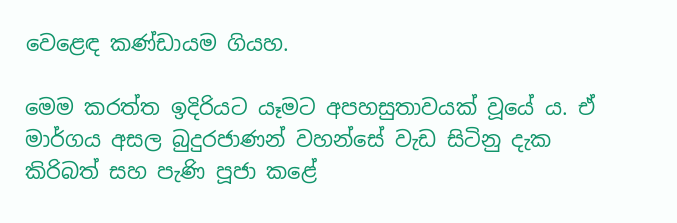වෙළෙඳ කණ්ඩායම ගියහ.

මෙම කරත්ත ඉදිරියට යෑමට අපහසුතාවයක් වූයේ ය. ඒ මාර්ගය අසල බුදුරජාණන් වහන්සේ වැඩ සිටිනු දැක කිරිබත් සහ පැණි පූජා කළේ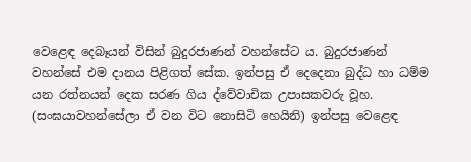වෙළෙඳ දෙබෑයන් විසින් බුදුරජාණන් වහන්සේට ය. බුදුරජාණන් වහන්සේ එම දානය පිළිගත් සේක. ඉන්පසු ඒ දෙදෙනා බුද්ධ හා ධම්ම යන රත්නයන් දෙක සරණ ගිය ද්වේවාචික උපාසකවරු වූහ. (සංඝයාවහන්සේලා ඒ වන විට නොසිටි හෙයිනි) ඉන්පසු වෙළෙඳ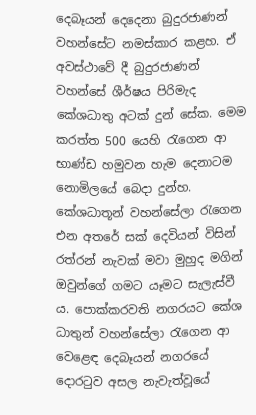දෙබෑයන් දෙදෙනා බුදුරජාණන් වහන්සේට නමස්කාර කළහ. ඒ අවස්ථාවේ දී බුදුරජාණන් වහන්සේ ශීර්ෂය පිරිමැද කේශධාතු අටක් දුන් සේක. මෙම කරත්ත 500 යෙහි රැගෙන ආ භාණ්ඩ හමුවන හැම දෙනාටම නොමිලයේ බෙදා දුන්හ. කේශධාතූන් වහන්සේලා රැගෙන එන අතරේ සක් දෙවියන් විසින් රත්රන් නැවක් මවා මුහුද මගින් ඔවුන්ගේ ගමට යෑමට සැලැස්වී ය. පොක්කරවති නගරයට කේශ ධාතුන් වහන්සේලා රැගෙන ආ වෙළෙඳ දෙබෑයන් නගරයේ දොරටුව අසල නැවැත්වූයේ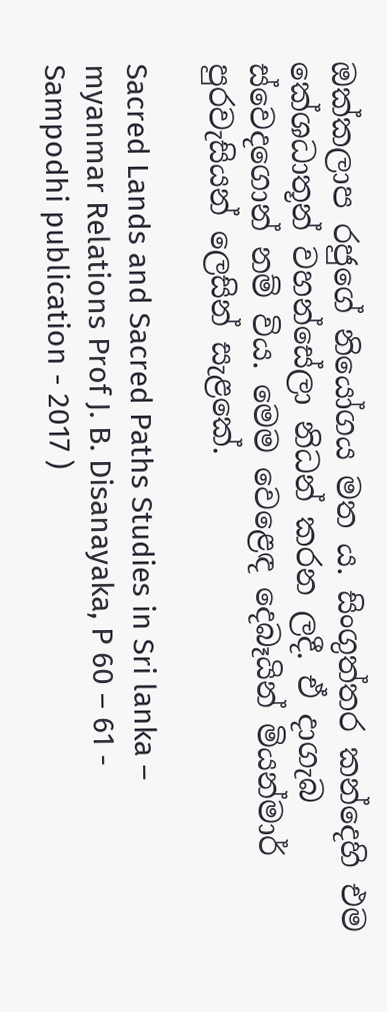ඔක්කලාප රජුගේ නියෝගය මත ය. සිංගුත්තර කන්දෙහි එම කේශධාතූන් වහන්සේලා නිධන් කරන ලදී. ඒ දාගැබ ස්වෙදගොන් නම් විය. මෙම වෙළෙඳ දෙබෑයින් මියන්මාර් පුරවැසියන් ලෙසින් සැළකේ.

Sacred Lands and Sacred Paths Studies in Sri lanka – myanmar Relations Prof J. B. Disanayaka, P 60 – 61 - Sampodhi publication - 2017 )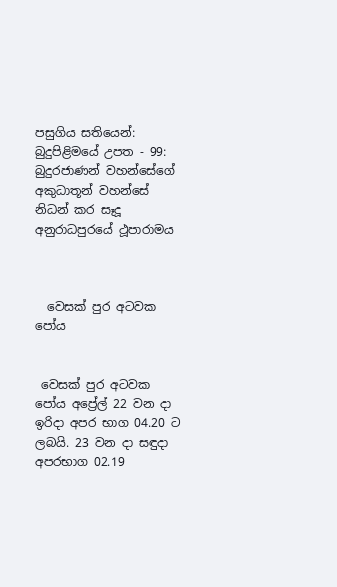පසුගිය සතියෙන්:  බුදුපිළිමයේ උපත - 99: බුදුරජාණන් වහන්සේගේ අකුධාතූන් වහන්සේ නිධන් කර සෑදූ අනුරාධපුරයේ ථූපාරාමය



  වෙසක් පුර අටවක පෝය


 වෙසක් පුර අටවක පෝය අප්‍රේල් 22 වන දා ඉරිදා අපර භාග 04.20 ට ලබයි. 23 වන දා සඳුදා අපරභාග 02.19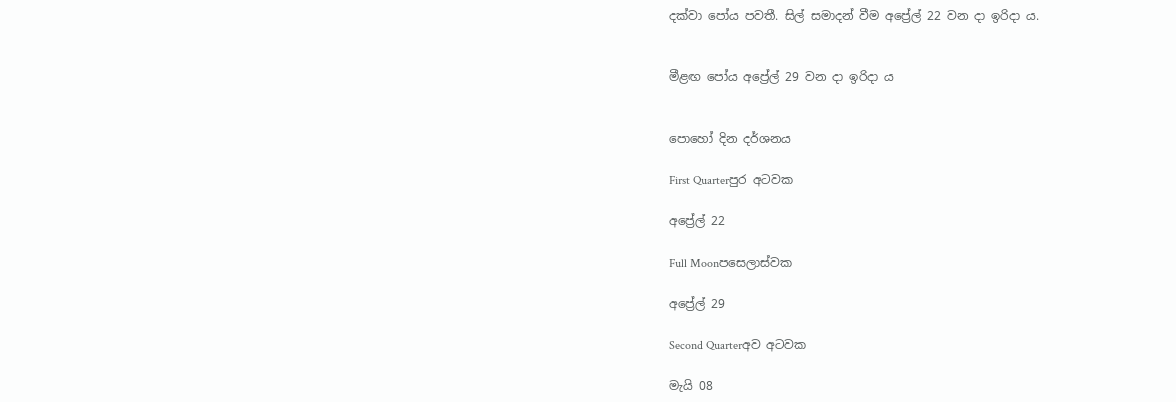දක්වා පෝය පවතී. සිල් සමාදන් වීම අප්‍රේල් 22 වන දා ඉරිදා ය.


මීළඟ පෝය අප්‍රේල් 29 වන දා ඉරිදා ය


පොහෝ දින දර්ශනය

First Quarterපුර අටවක

අප්‍රේල් 22

Full Moonපසෙලාස්වක

අප්‍රේල් 29

Second Quarterඅව අටවක

මැයි 08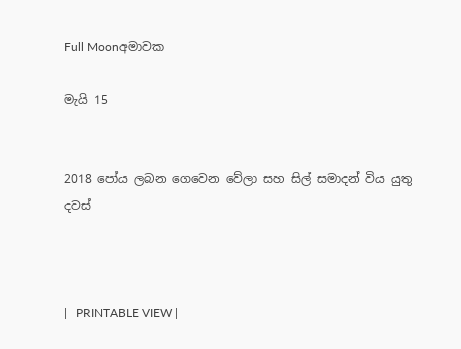Full Moonඅමාවක

මැයි 15


2018 පෝය ලබන ගෙවෙන වේලා සහ සිල් සමාදන් විය යුතු දවස්



|   PRINTABLE VIEW |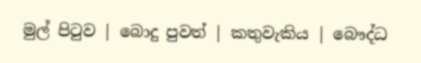මුල් පිටුව | බොදු පුවත් | කතුවැකිය | බෞද්ධ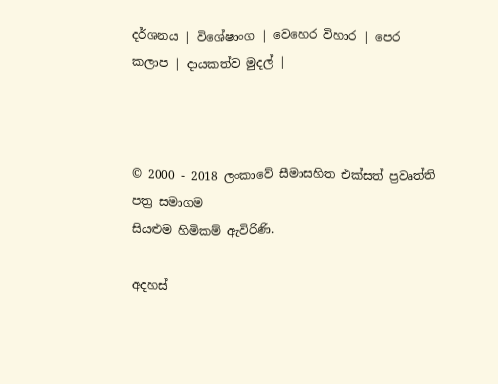දර්ශනය | විශේෂාංග | වෙහෙර විහාර | පෙර කලාප | දායකත්ව මුදල් |



© 2000 - 2018 ලංකාවේ සීමාසහිත එක්සත් ප්‍රවෘත්ති පත්‍ර සමාගම
සියළුම හිමිකම් ඇවිරිණි.

අදහස්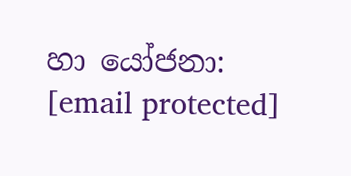හා යෝජනා: [email protected]